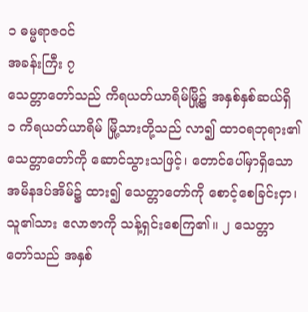၁ ဓမ္မရာဇဝင်
အခန်းကြီး ၇
သေတ္တာတော်သည် ကိရယတ်ယာရိမ်မြို့၌ အနှစ်နှစ်ဆယ်ရှိ
၁ ကိရယတ်ယာရိမ် မြို့သားတို့သည် လာ၍ ထာဝရဘုရား၏ သေတ္တာတော်ကို ဆောင်သွားသဖြင့်၊ တောင်ပေါ်မှာရှိသော အမိနဒပ်အိမ်၌ ထား၍ သေတ္တာတော်ကို စောင့်စေခြင်းငှာ၊ သူ၏သား ဧလာဇာကို သန့်ရှင်းစေကြ၏။ ၂ သေတ္တာတော်သည် အနှစ်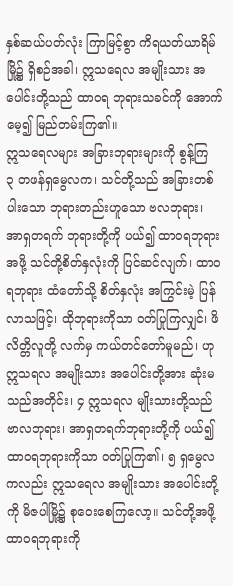နှစ်ဆယ်ပတ်လုံး ကြာမြင့်စွာ ကိရယတ်ယာရိမ်မြို့၌ ရှိစဉ်အခါ၊ ဣသရေလ အမျိုးသား အပေါင်းတို့သည် ထာဝရ ဘုရားသခင်ကို အောက်မေ့၍ မြည်တမ်းကြ၏။
ဣသရေလများ အခြားဘုရားများကို စွန့်ကြ
၃ တဖန်ရှမွေလက၊ သင်တို့သည် အခြားတစ်ပါးသော ဘုရားတည်းဟူသော ဗလဘုရား၊ အာရှတရက် ဘုရားတို့ကို ပယ်၍ ထာဝရဘုရားအဖို့ သင်တို့စိတ်နှလုံးကို ပြင်ဆင်လျက်၊ ထာဝရဘုရား ထံတော်သို့ စိတ်နှလုံး အကြွင်းမဲ့ ပြန်လာသဖြင့်၊ ထိုဘုရားကိုသာ ဝတ်ပြုကြလျှင်၊ ဖိလိတ္တိလူတို့ လက်မှ ကယ်တင်တော်မူမည်၊ ဟုဣသရလ အမျိုးသား အပေါင်းတို့အား ဆုံးမသည်အတိုင်း၊ ၄ ဣသရလ မျိုးသားတို့သည် ဗာလဘုရား၊ အာရှတရက်ဘုရားတို့ကို ပယ်၍ ထာဝရဘုရားကိုသာ ဝတ်ပြုကြ၏၊ ၅ ရှမွေလကလည်း ဣသရေလ အမျိုးသား အပေါင်းတို့ကို မိဇပါမြို့၌ စုဝေးစေကြလော့။ သင်တို့အဖို့ ထာဝရဘုရားကို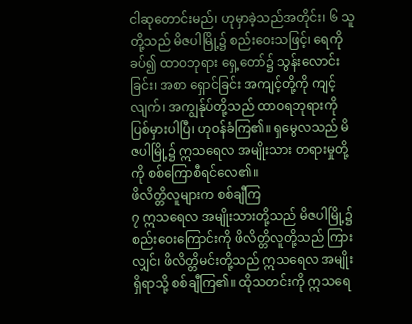ငါဆုတောင်းမည်၊ ဟုမှာခဲ့သည်အတိုင်း၊ ၆ သူတို့သည် မိဇပါမြို့၌ စည်းဝေးသဖြင့်၊ ရေကိုခပ်၍ ထာဝဘုရား ရှေ့တော်၌ သွန်းလောင်းခြင်း၊ အစာ ရှောင်ခြင်း အကျင့်တို့ကို ကျင့်လျက်၊ အကျွန်ုပ်တို့သည် ထာဝရဘုရားကို ပြစ်မှားပါပြီ၊ ဟုဝန်ခံကြ၏။ ရှမွေလသည် မိဇပါမြို့၌ ဣသရေလ အမျိုးသား တရားမှုတို့ကို စစ်ကြောစီရင်လေ၏။
ဖိလိတ္တိလူများက စစ်ချီကြ
၇ ဣသရေလ အမျိုးသားတို့သည် မိဇပါမြို့၌ စည်းဝေးကြောင်းကို ဖိလိတ္တိလူတို့သည် ကြားလျှင်၊ ဖိလိတ္တိမင်းတို့သည် ဣသရေလ အမျိုးရှိရာသို့ စစ်ချီကြ၏။ ထိုသတင်းကို ဣသရေ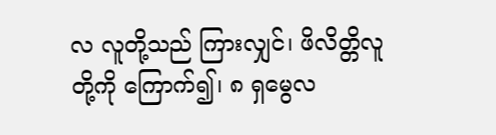လ လူတို့သည် ကြားလျှင်၊ ဖိလိတ္တိလူတို့ကို ကြောက်၍၊ ၈ ရှမွေလ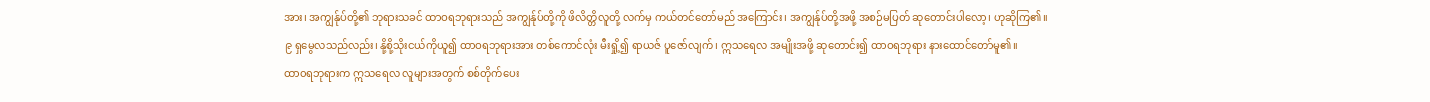အား၊ အကျွန်ုပ်တို့၏ ဘုရားသခင် ထာဝရဘုရားသည် အကျွန်ုပ်တို့ကို ဖိလိတ္တိလူတို့ လက်မှ ကယ်တင်တော်မည် အကြောင်း၊ အကျွန်ုပ်တို့အဖို့ အစဉ်မပြတ် ဆုတောင်းပါလော့၊ ဟုဆိုကြ၏။ ၉ ရှမွေလသည်လည်း၊ နို့စို့သိုးငယ်ကိုယူ၍ ထာဝရဘုရားအား တစ်ကောင်လုံး မီးရှို့၍ ရာယဇ် ပူဇော်လျက်၊ ဣသရေလ အမျိုးအဖို့ ဆုတောင်း၍ ထာဝရဘုရား နားထောင်တော်မူ၏။
ထာ၀ရဘုရားက ဣသရေလ လူများအတွက် စစ်တိုက်ပေး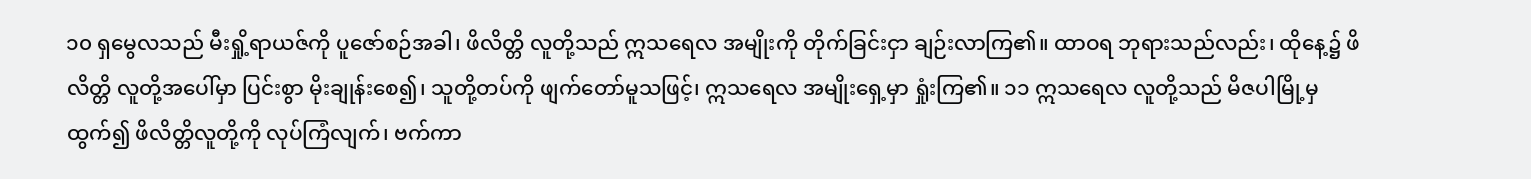၁၀ ရှမွေလသည် မီးရှို့ရာယဇ်ကို ပူဇော်စဉ်အခါ၊ ဖိလိတ္တိ လူတို့သည် ဣသရေလ အမျိုးကို တိုက်ခြင်းငှာ ချဉ်းလာကြ၏။ ထာဝရ ဘုရားသည်လည်း၊ ထိုနေ့၌ ဖိလိတ္တိ လူတို့အပေါ်မှာ ပြင်းစွာ မိုးချုန်းစေ၍၊ သူတို့တပ်ကို ဖျက်တော်မူသဖြင့်၊ ဣသရေလ အမျိုးရှေ့မှာ ရှုံးကြ၏။ ၁၁ ဣသရေလ လူတို့သည် မိဇပါမြို့မှ ထွက်၍ ဖိလိတ္တိလူတို့ကို လုပ်ကြံလျက်၊ ဗက်ကာ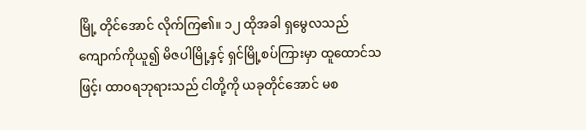မြို့ တိုင်အောင် လိုက်ကြ၏။ ၁၂ ထိုအခါ ရှမွေလသည် ကျောက်ကိုယူ၍ မိဇပါမြို့နှင့် ရှင်မြို့စပ်ကြားမှာ ထူထောင်သဖြင့်၊ ထာဝရဘုရားသည် ငါတို့ကို ယခုတိုင်အောင် မစ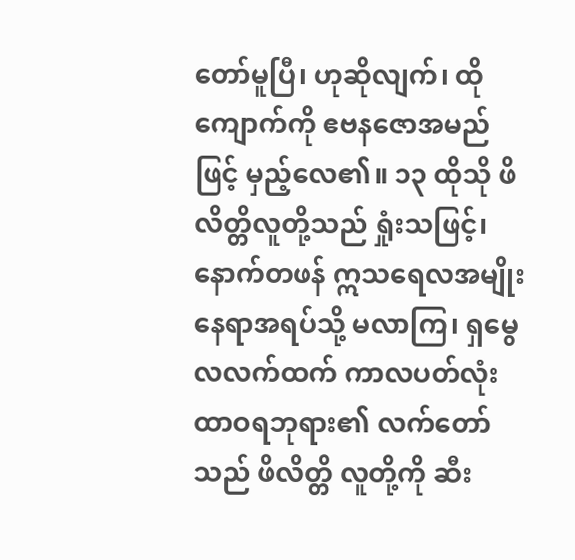တော်မူပြီ၊ ဟုဆိုလျက်၊ ထိုကျောက်ကို ဧဗနဇောအမည်ဖြင့် မှည့်လေ၏။ ၁၃ ထိုသို ဖိလိတ္တိလူတို့သည် ရှုံးသဖြင့်၊ နောက်တဖန် ဣသရေလအမျိုး နေရာအရပ်သို့ မလာကြ၊ ရှမွေလလက်ထက် ကာလပတ်လုံး ထာဝရဘုရား၏ လက်တော်သည် ဖိလိတ္တိ လူတို့ကို ဆီး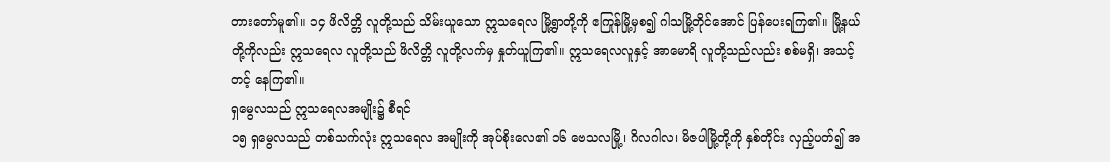တားတော်မူ၏။ ၁၄ ဖိလိတ္တိ လူတို့သည် သိမ်းယူသော ဣသရေလ မြို့ရွာတို့ကို ဧကြုန်မြို့မှစ၍ ဂါသမြို့တိုင်အောင် ပြန်ပေးရကြ၏။ မြို့နယ်တို့ကိုလည်း ဣသရေလ လူတို့သည် ဖိလိတ္တိ လူတို့လက်မှ နှုတ်ယူကြ၏။ ဣသရေလလူနှင့် အာမောရိ လူတို့သည်လည်း စစ်မရှိ၊ အသင့်တင့် နေကြ၏။
ရှမွေလသည် ဣသရေလအမျိုး၌ စီရင်
၁၅ ရှမွေလသည် တစ်သက်လုံး ဣသရေလ အမျိုးကို အုပ်စိုးလေ၏ ၁၆ ဗေသလမြို့၊ ဂိလဂါလ၊ မိဇပါမြို့တို့ကို နှစ်တိုင်း လှည့်ပတ်၍ အ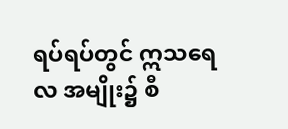ရပ်ရပ်တွင် ဣသရေလ အမျိုး၌ စီ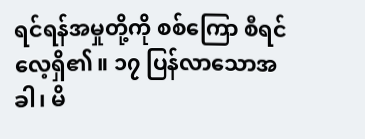ရင်ရန်အမှုတို့ကို စစ်ကြော စီရင်လေ့ရှိ၏။ ၁၇ ပြန်လာသောအခါ၊ မိ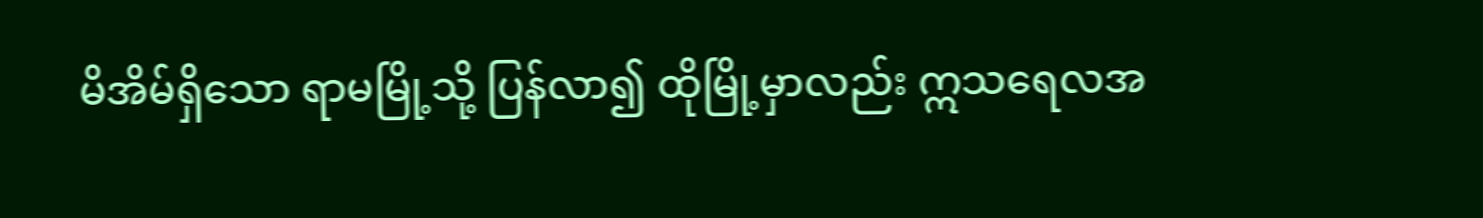မိအိမ်ရှိသော ရာမမြို့သို့ ပြန်လာ၍ ထိုမြို့မှာလည်း ဣသရေလအ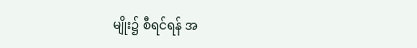မျိုး၌ စီရင်ရန် အ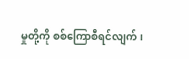မှုတို့ကို စစ်ကြောစီရင်လျက်၊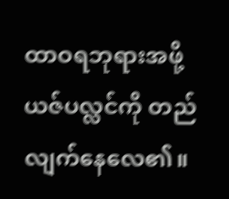ထာဝရဘုရားအဖို့ ယဇ်ပလ္လင်ကို တည်လျက်နေလေ၏။